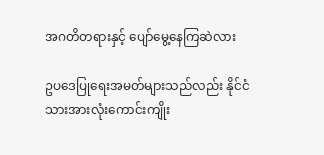အဂတိတရားနှင့် ပျော်မွေ့နေကြဆဲလား

ဥပဒေပြုရေးအမတ်များသည်လည်း နိုင်ငံသားအားလုံးကောင်းကျိုး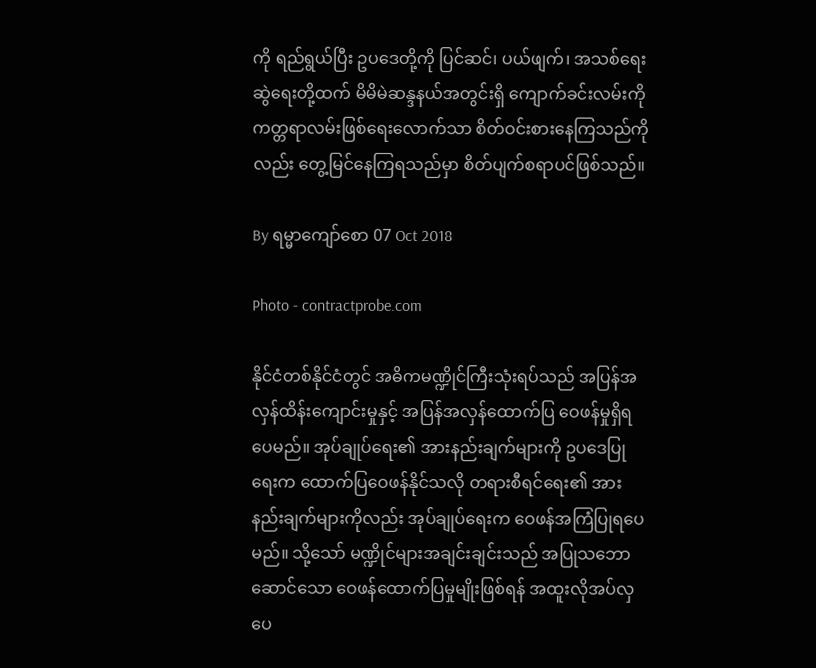ကို ရည်ရွယ်ပြီး ဥပဒေတို့ကို ပြင်ဆင်၊ ပယ်ဖျက်၊ အသစ်ရေးဆွဲရေးတို့ထက် မိမိမဲဆန္ဒနယ်အတွင်းရှိ ကျောက်ခင်းလမ်းကို ကတ္တရာလမ်းဖြစ်ရေးလောက်သာ စိတ်ဝင်းစားနေကြသည်ကိုလည်း တွေ့မြင်နေကြရသည်မှာ စိတ်ပျက်စရာပင်ဖြစ်သည်။

By ရမ္မာကျော်စော 07 Oct 2018

Photo - contractprobe.com

နိုင်ငံတစ်နိုင်ငံတွင် အဓိကမဏ္ဍိုင်ကြီးသုံးရပ်သည် အပြန်အလှန်ထိန်းကျောင်းမှုနှင့် အပြန်အလှန်ထောက်ပြ ဝေဖန်မှုရှိရပေမည်။ အုပ်ချုပ်ရေး၏ အားနည်းချက်များကို ဥပဒေပြုရေးက ထောက်ပြဝေဖန်နိုင်သလို တရားစီရင်ရေး၏ အားနည်းချက်များကိုလည်း အုပ်ချုပ်ရေးက ဝေဖန်အကြံပြုရပေမည်။ သို့သော် မဏ္ဍိုင်များအချင်းချင်းသည် အပြုသဘောဆောင်သော ဝေဖန်ထောက်ပြမှုမျိုးဖြစ်ရန် အထူးလိုအပ်လှပေ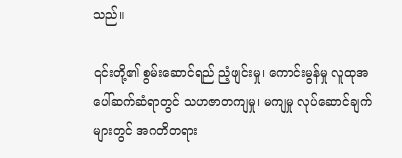သည်။

၎င်းတို့၏ စွမ်းဆောင်ရည် ညံ့ဖျင်းမှု၊ ကောင်းမွန်မှု လူထုအပေါ်ဆက်ဆံရာတွင် သဟဇာတကျမှု၊ မကျမှု လုပ်ဆောင်ချက်များတွင် အဂတိတရား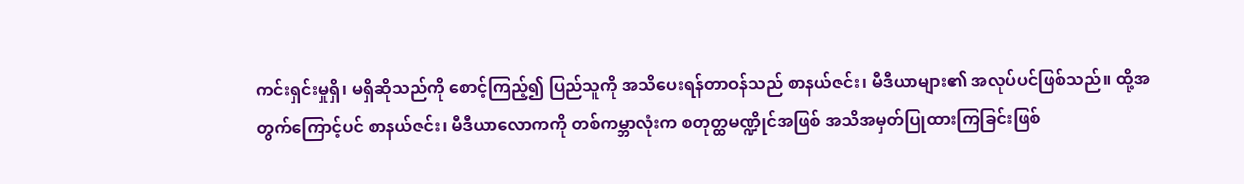ကင်းရှင်းမှုရှိ၊ မရှိဆိုသည်ကို စောင့်ကြည့်၍ ပြည်သူကို အသိပေးရန်တာဝန်သည် စာနယ်ဇင်း၊ မီဒီယာများ၏ အလုပ်ပင်ဖြစ်သည်။ ထို့အတွက်ကြောင့်ပင် စာနယ်ဇင်း၊ မီဒီယာလောကကို တစ်ကမ္ဘာလုံးက စတုတ္ထမဏ္ဍိုင်အဖြစ် အသိအမှတ်ပြုထားကြခြင်းဖြစ်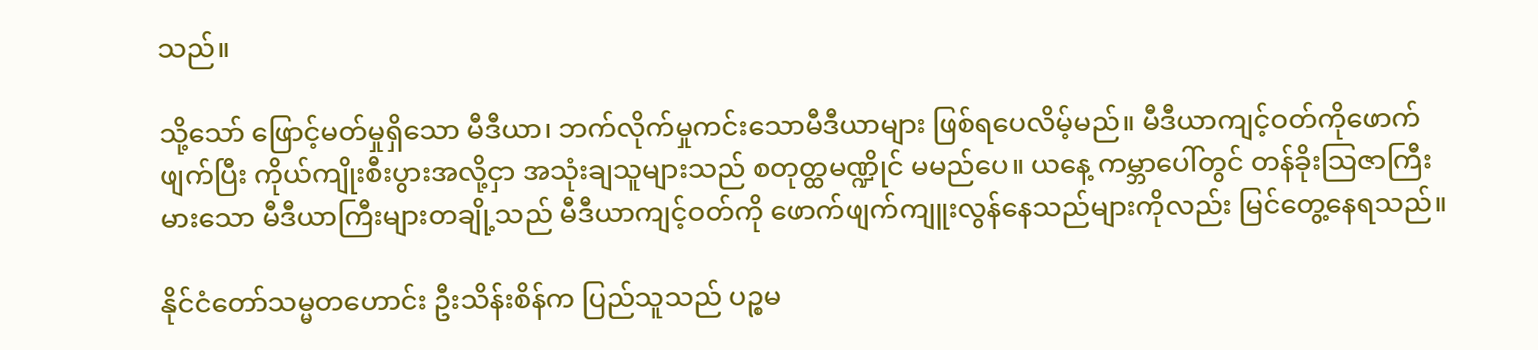သည်။

သို့သော် ဖြောင့်မတ်မှုရှိသော မီဒီယာ၊ ဘက်လိုက်မှုကင်းသောမီဒီယာများ ဖြစ်ရပေလိမ့်မည်။ မီဒီယာကျင့်ဝတ်ကိုဖောက်ဖျက်ပြီး ကိုယ်ကျိုးစီးပွားအလို့ငှာ အသုံးချသူများသည် စတုတ္ထမဏ္ဍိုင် မမည်ပေ။ ယနေ့ ကမ္ဘာပေါ်တွင် တန်ခိုးသြဇာကြီးမားသော မီဒီယာကြီးများတချို့သည် မီဒီယာကျင့်ဝတ်ကို ဖောက်ဖျက်ကျူးလွန်နေသည်များကိုလည်း မြင်တွေ့နေရသည်။

နိုင်ငံတော်သမ္မတဟောင်း ဦးသိန်းစိန်က ပြည်သူသည် ပဉ္စမ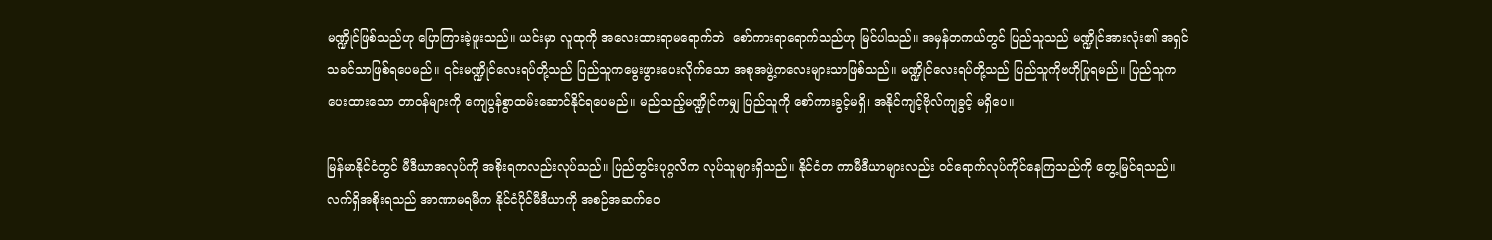မဏ္ဍိုင်ဖြစ်သည်ဟု ပြောကြားခဲ့ဖူးသည်။ ယင်းမှာ လူထုကို အလေးထားရာမရောက်ဘဲ  စော်ကားရာရောက်သည်ဟု မြင်ပါသည်။ အမှန်တကယ်တွင် ပြည်သူသည် မဏ္ဍိုင်အားလုံး၏ အရှင်သခင်သာဖြစ်ရပေမည်။ ၎င်းမဏ္ဍိုင်လေးရပ်တို့သည် ပြည်သူကမွေးဖွားပေးလိုက်သော အစုအဖွဲ့ကလေးများသာဖြစ်သည်။ မဏ္ဍိုင်လေးရပ်တို့သည် ပြည်သူကိုဗဟိုပြုရမည်။ ပြည်သူကပေးထားသော တာဝန်များကို ကျေပွန်စွာထမ်းဆောင်နိုင်ရပေမည်။ မည်သည့်မဏ္ဍိုင်ကမျှ ပြည်သူကို စော်ကားခွင့်မရှိ၊ အနိုင်ကျင့်ဗိုလ်ကျခွင့် မရှိပေ။

မြန်မာနိုင်ငံတွင် မီဒီယာအလုပ်ကို အစိုးရကလည်းလုပ်သည်။ ပြည်တွင်းပုဂ္ဂလိက လုပ်သူများရှိသည်။ နိုင်ငံတ ကာမီဒီယာများလည်း ဝင်ရောက်လုပ်ကိုင်နေကြသည်ကို တွေ့မြင်ရသည်။ လက်ရှိအစိုးရသည် အာဏာမရမီက နိုင်ငံပိုင်မီဒီယာကို အစဉ်အဆက်ဝေ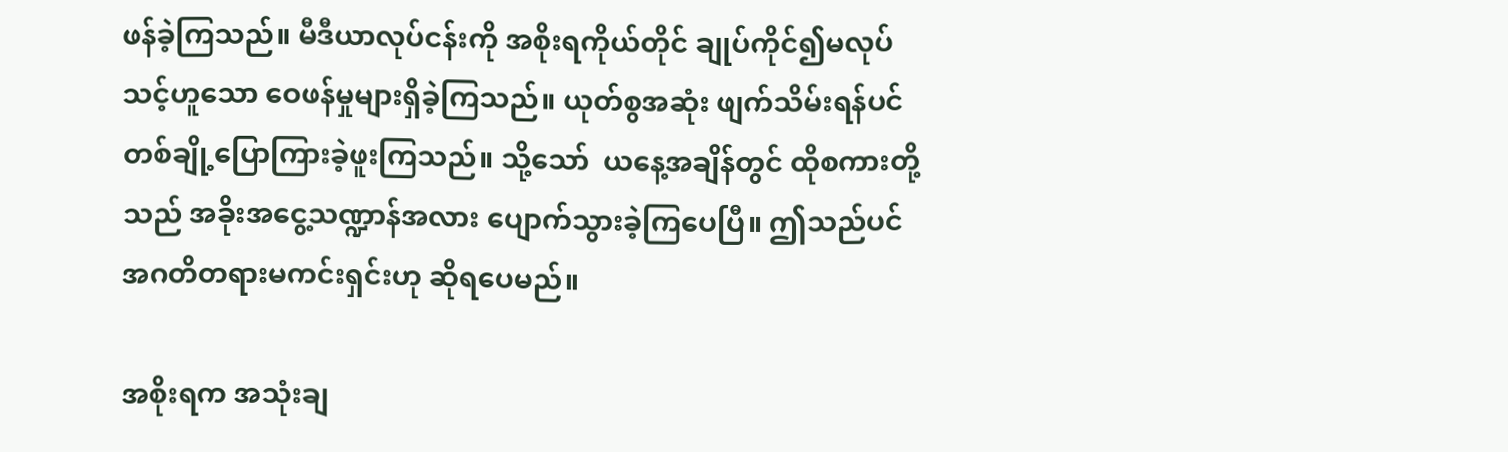ဖန်ခဲ့ကြသည်။ မီဒီယာလုပ်ငန်းကို အစိုးရကိုယ်တိုင် ချုပ်ကိုင်၍မလုပ်သင့်ဟူသော ဝေဖန်မှုများရှိခဲ့ကြသည်။ ယုတ်စွအဆုံး ဖျက်သိမ်းရန်ပင် တစ်ချို့ပြောကြားခဲ့ဖူးကြသည်။ သို့သော်  ယနေ့အချိန်တွင် ထိုစကားတို့သည် အခိုးအငွေ့သဏ္ဍာန်အလား ပျောက်သွားခဲ့ကြပေပြီ။ ဤသည်ပင် အဂတိတရားမကင်းရှင်းဟု ဆိုရပေမည်။

အစိုးရက အသုံးချ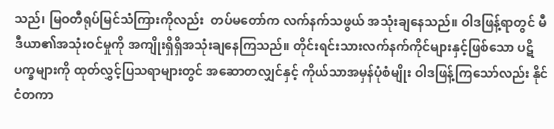သည်၊ မြဝတီရုပ်မြင်သံကြားကိုလည်း  တပ်မတော်က လက်နက်သဖွယ် အသုံးချနေသည်။ ဝါဒဖြန့်ရာတွင် မီဒီယာ၏အသုံးဝင်မှုကို အကျိုးရှိရှိအသုံးချနေကြသည်။ တိုင်းရင်းသားလက်နက်ကိုင်များနှင့်ဖြစ်သော ပဋိပက္ခများကို ထုတ်လွှင့်ပြသရာများတွင် အဆောတလျှင်နှင့် ကိုယ်သာအမှန်ပုံစံမျိုး ဝါဒဖြန့်ကြသော်လည်း နိုင်ငံတကာ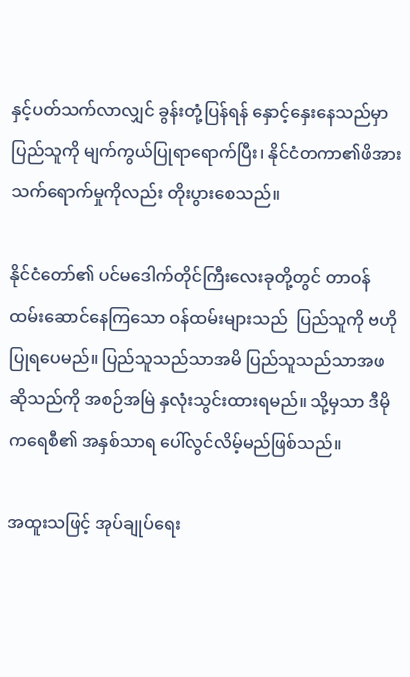နှင့်ပတ်သက်လာလျှင် ခွန်းတုံ့ပြန်ရန် နှောင့်နှေးနေသည်မှာ ပြည်သူကို မျက်ကွယ်ပြုရာရောက်ပြီး၊ နိုင်ငံတကာ၏ဖိအားသက်ရောက်မှုကိုလည်း တိုးပွားစေသည်။

နိုင်ငံတော်၏ ပင်မဒေါက်တိုင်ကြီးလေးခုတို့တွင် တာဝန်ထမ်းဆောင်နေကြသော ဝန်ထမ်းများသည်  ပြည်သူကို ဗဟိုပြုရပေမည်။ ပြည်သူသည်သာအမိ ပြည်သူသည်သာအဖ ဆိုသည်ကို အစဉ်အမြဲ နှလုံးသွင်းထားရမည်။ သို့မှသာ ဒီမိုကရေစီ၏ အနှစ်သာရ ပေါ်လွင်လိမ့်မည်ဖြစ်သည်။

အထူးသဖြင့် အုပ်ချုပ်ရေး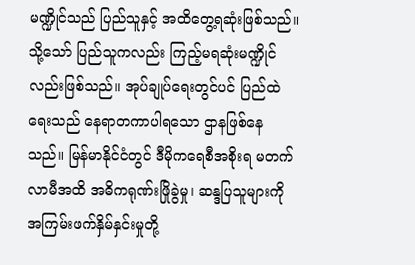မဏ္ဍိုင်သည် ပြည်သူနှင့် အထိတွေ့ရဆုံးဖြစ်သည်။ သို့သော် ပြည်သူကလည်း ကြည့်မရဆုံးမဏ္ဍိုင်လည်းဖြစ်သည်။ အုပ်ချုပ်ရေးတွင်ပင် ပြည်ထဲရေးသည် နေရာတကာပါရသော ဌာနဖြစ်နေသည်။ မြန်မာနိုင်ငံတွင် ဒီမိုကရေစီအစိုးရ မတက်လာမီအထိ အဓိကရုဏ်းဖြိုခွဲမှု၊ ဆန္ဒပြသူများကို အကြမ်းဖက်နှိမ်နှင်းမှုတို့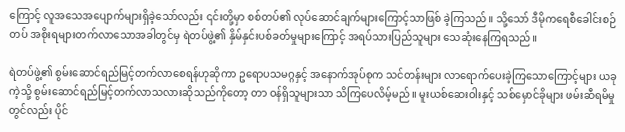ကြောင့် လူအသေအပျောက်များရှိခဲ့သော်လည်း ၎င်းတို့မှာ စစ်တပ်၏ လုပ်ဆောင်ချက်များကြောင့်သာဖြစ် ခဲ့ကြသည်။ သို့သော် ဒီမိုကရေစီခေါင်းစဉ်တပ် အစိုးရများတက်လာသောအခါတွင်မှ ရဲတပ်ဖွဲ့၏ နှိမ်နှင်းပစ်ခတ်မှုများကြောင့် အရပ်သားပြည်သူများ သေဆုံးနေကြရသည်။

ရဲတပ်ဖွဲ့၏ စွမ်းဆောင်ရည်မြင့်တက်လာစေရန်ဟုဆိုကာ ဥရောပသမဂ္ဂနှင့် အနောက်အုပ်စုက သင်တန်းများ လာရောက်ပေးခဲ့ကြသောကြောင့်များ ယခုကဲ့သို့ စွမ်းဆောင်ရည်မြင့်တက်လာသလားဆိုသည်ကိုတော့ တာ ဝန်ရှိသူများသာ သိကြပေလိမ့်မည်။ မူးယစ်ဆေးဝါးနှင့် သစ်မှောင်ခိုများ ဖမ်းဆီရမိမှုတွင်လည်း ပိုင်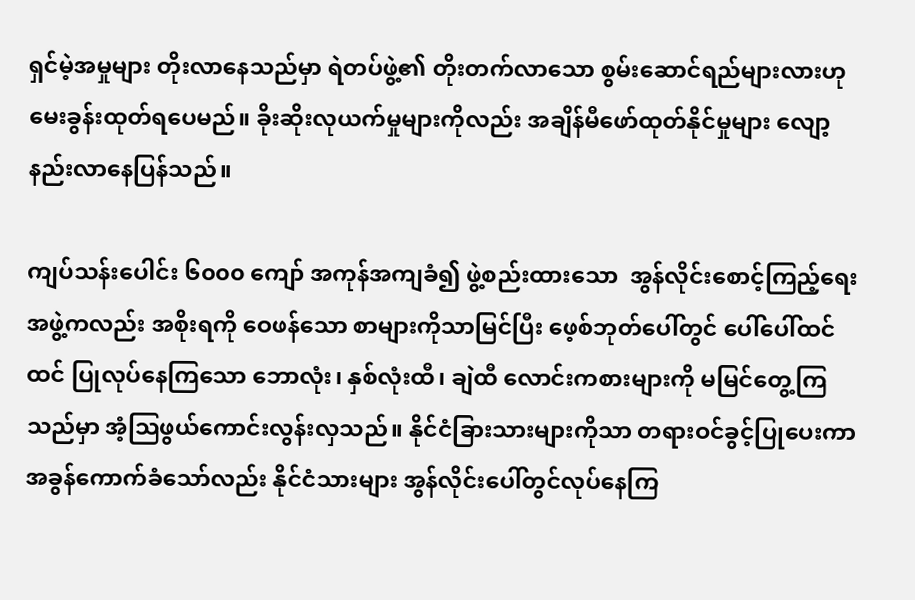ရှင်မဲ့အမှုများ တိုးလာနေသည်မှာ ရဲတပ်ဖွဲ့၏ တိုးတက်လာသော စွမ်းဆောင်ရည်များလားဟု မေးခွန်းထုတ်ရပေမည်။ ခိုးဆိုးလုယက်မှုများကိုလည်း အချိန်မီဖော်ထုတ်နိုင်မှုများ လျော့နည်းလာနေပြန်သည်။

ကျပ်သန်းပေါင်း ၆၀၀၀ ကျော် အကုန်အကျခံ၍ ဖွဲ့စည်းထားသော  အွန်လိုင်းစောင့်ကြည့်ရေးအဖွဲ့ကလည်း အစိုးရကို ဝေဖန်သော စာများကိုသာမြင်ပြီး ဖေ့စ်ဘုတ်ပေါ်တွင် ပေါ်ပေါ်ထင်ထင် ပြုလုပ်နေကြသော ဘောလုံး၊ နှစ်လုံးထီ၊ ချဲထီ လောင်းကစားများကို မမြင်တွေ့ကြသည်မှာ အံ့သြဖွယ်ကောင်းလွန်းလှသည်။ နိုင်ငံခြားသားများကိုသာ တရားဝင်ခွင့်ပြုပေးကာ အခွန်ကောက်ခံသော်လည်း နိုင်ငံသားများ အွန်လိုင်းပေါ်တွင်လုပ်နေကြ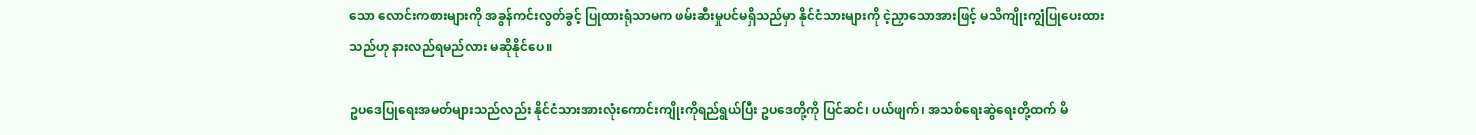သော လောင်းကစားများကို အခွန်ကင်းလွတ်ခွင့် ပြုထားရုံသာမက ဖမ်းဆီးမှုပင်မရှိသည်မှာ နိုင်ငံသားများကို ငဲ့ညှာသောအားဖြင့် မသိကျိုးကျွံပြုပေးထားသည်ဟု နားလည်ရမည်လား မဆိုနိုင်ပေ။

ဥပဒေပြုရေးအမတ်များသည်လည်း နိုင်ငံသားအားလုံးကောင်းကျိုးကိုရည်ရွယ်ပြီး ဥပဒေတို့ကို ပြင်ဆင်၊ ပယ်ဖျက်၊ အသစ်ရေးဆွဲရေးတို့ထက် မိ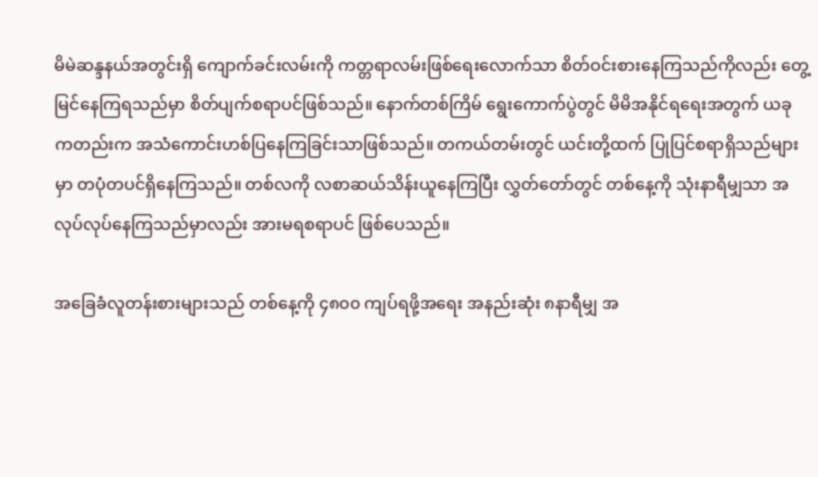မိမဲဆန္ဒနယ်အတွင်းရှိ ကျောက်ခင်းလမ်းကို ကတ္တရာလမ်းဖြစ်ရေးလောက်သာ စိတ်ဝင်းစားနေကြသည်ကိုလည်း တွေ့မြင်နေကြရသည်မှာ စိတ်ပျက်စရာပင်ဖြစ်သည်။ နောက်တစ်ကြိမ် ရွေးကောက်ပွဲတွင် မိမိအနိုင်ရရေးအတွက် ယခုကတည်းက အသံကောင်းဟစ်ပြနေကြခြင်းသာဖြစ်သည်။ တကယ်တမ်းတွင် ယင်းတို့ထက် ပြုပြင်စရာရှိသည်များမှာ တပုံတပင်ရှိနေကြသည်။ တစ်လကို လစာဆယ်သိန်းယူနေကြပြီး လွှတ်တော်တွင် တစ်နေ့ကို သုံးနာရီမျှသာ အလုပ်လုပ်နေကြသည်မှာလည်း အားမရစရာပင် ဖြစ်ပေသည်။

အခြေခံလူတန်းစားများသည် တစ်နေ့ကို ၄၈၀၀ ကျပ်ရဖို့အရေး အနည်းဆုံး ၈နာရီမျှ အ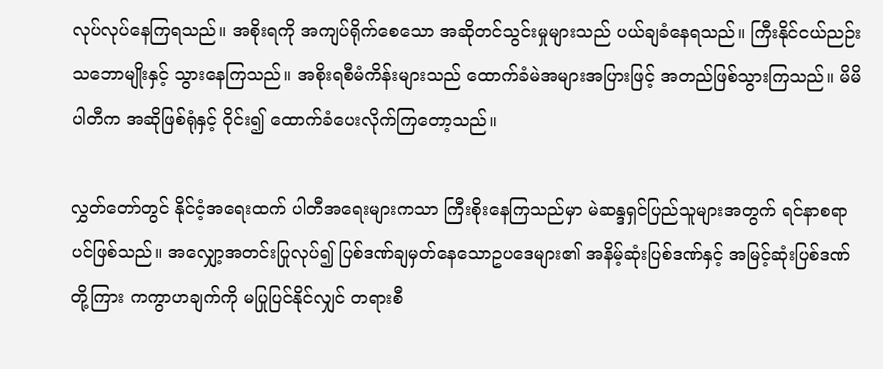လုပ်လုပ်နေကြရသည်။ အစိုးရကို အကျပ်ရိုက်စေသော အဆိုတင်သွင်းမှုများသည် ပယ်ချခံနေရသည်။ ကြီးနိုင်ငယ်ညဉ်းသဘောမျိုးနှင့် သွားနေကြသည်။ အစိုးရစီမံကိန်းများသည် ထောက်ခံမဲအများအပြားဖြင့် အတည်ဖြစ်သွားကြသည်။ မိမိပါတီက အဆိုဖြစ်ရုံနှင့် ဝိုင်း၍ ထောက်ခံပေးလိုက်ကြတော့သည်။

လွှတ်တော်တွင် နိုင်ငံ့အရေးထက် ပါတီအရေးများကသာ ကြီးစိုးနေကြသည်မှာ မဲဆန္ဒရှင်ပြည်သူများအတွက် ရင်နာစရာပင်ဖြစ်သည်။ အလျှော့အတင်းပြုလုပ်၍ ပြစ်ဒဏ်ချမှတ်နေသောဥပဒေများ၏ အနိမ့်ဆုံးပြစ်ဒဏ်နှင့် အမြင့်ဆုံးပြစ်ဒဏ်တို့ကြား ကကွာဟချက်ကို မပြုပြင်နိုင်လျှင် တရားစီ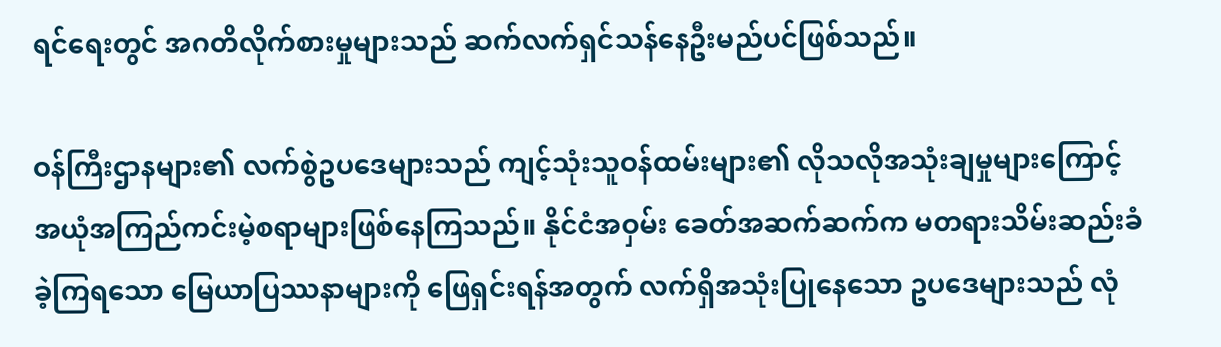ရင်ရေးတွင် အဂတိလိုက်စားမှုများသည် ဆက်လက်ရှင်သန်နေဦးမည်ပင်ဖြစ်သည်။

ဝန်ကြီးဌာနများ၏ လက်စွဲဥပဒေများသည် ကျင့်သုံးသူဝန်ထမ်းများ၏ လိုသလိုအသုံးချမှုများကြောင့် အယုံအကြည်ကင်းမဲ့စရာများဖြစ်နေကြသည်။ နိုင်ငံအဝှမ်း ခေတ်အဆက်ဆက်က မတရားသိမ်းဆည်းခံခဲ့ကြရသော မြေယာပြဿနာများကို ဖြေရှင်းရန်အတွက် လက်ရှိအသုံးပြုနေသော ဥပဒေများသည် လုံ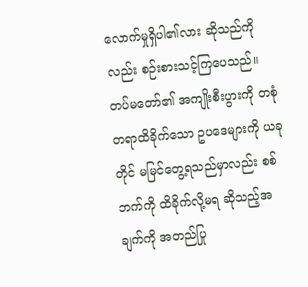လောက်မှုရှိပါ၏လား ဆိုသည်ကိုလည်း စဉ်းစားသင့်ကြပေသည်။ တပ်မတော်၏ အကျိုးစီးပွားကို တစုံတရာထိခိုက်သော ဥပဒေများကို ယခုတိုင် မမြင်တွေ့ရသည်မှာလည်း စစ်ဘက်ကို ထိခိုက်လို့မရ ဆိုသည့်အချက်ကို အတည်ပြု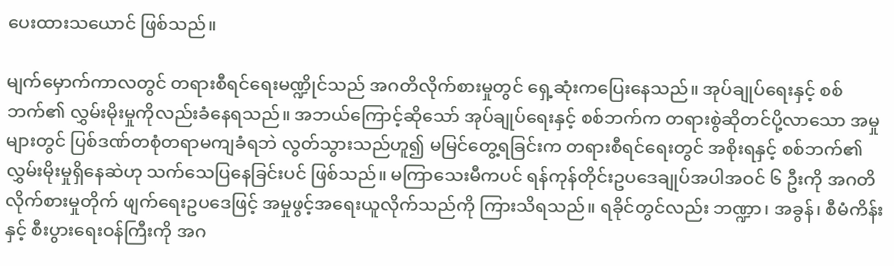ပေးထားသယောင် ဖြစ်သည်။

မျက်မှောက်ကာလတွင် တရားစီရင်ရေးမဏ္ဍိုင်သည် အဂတိလိုက်စားမှုတွင် ရှေ့ဆုံးကပြေးနေသည်။ အုပ်ချုပ်ရေးနှင့် စစ်ဘက်၏ လွှမ်းမိုးမှုကိုလည်းခံနေရသည်။ အဘယ်ကြောင့်ဆိုသော် အုပ်ချုပ်ရေးနှင့် စစ်ဘက်က တရားစွဲဆိုတင်ပို့လာသော အမှုများတွင် ပြစ်ဒဏ်တစုံတရာမကျခံရဘဲ လွတ်သွားသည်ဟူ၍ မမြင်တွေ့ရခြင်းက တရားစီရင်ရေးတွင် အစိုးရနှင့် စစ်ဘက်၏ လွှမ်းမိုးမှုရှိနေဆဲဟု သက်သေပြနေခြင်းပင် ဖြစ်သည်။ မကြာသေးမီကပင် ရန်ကုန်တိုင်းဥပဒေချုပ်အပါအဝင် ၆ ဦးကို အဂတိလိုက်စားမှုတိုက် ဖျက်ရေးဥပဒေဖြင့် အမှုဖွင့်အရေးယူလိုက်သည်ကို ကြားသိရသည်။ ရခိုင်တွင်လည်း ဘဏ္ဍာ၊ အခွန်၊ စီမံကိန်းနှင့် စီးပွားရေးဝန်ကြီးကို အဂ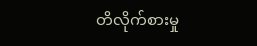တိလိုက်စားမှု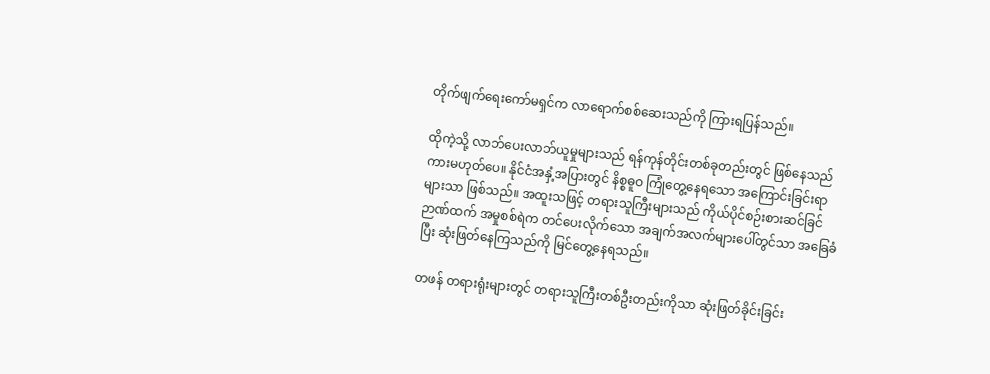တိုက်ဖျက်ရေးကော်မရှင်က လာရောက်စစ်ဆေးသည်ကို ကြားရပြန်သည်။

ထိုကဲ့သို့ လာဘ်ပေးလာဘ်ယူမှုများသည် ရန်ကုန်တိုင်းတစ်ခုတည်းတွင် ဖြစ်နေသည်ကားမဟုတ်ပေ။ နိုင်ငံအနှံ့အပြားတွင် နိစ္စဓူဝ ကြုံတွေ့နေရသော အကြောင်းခြင်းရာများသာ ဖြစ်သည်။ အထူးသဖြင့် တရားသူကြီးများသည် ကိုယ်ပိုင်စဉ်းစားဆင်ခြင်ဉာဏ်ထက် အမှုစစ်ရဲက တင်ပေးလိုက်သော အချက်အလက်များပေါ်တွင်သာ အခြေခံပြီး ဆုံးဖြတ်နေကြသည်ကို မြင်တွေ့နေရသည်။

တဖန် တရားရုံးများတွင် တရားသူကြီးတစ်ဦးတည်းကိုသာ ဆုံးဖြတ်ခိုင်းခြင်း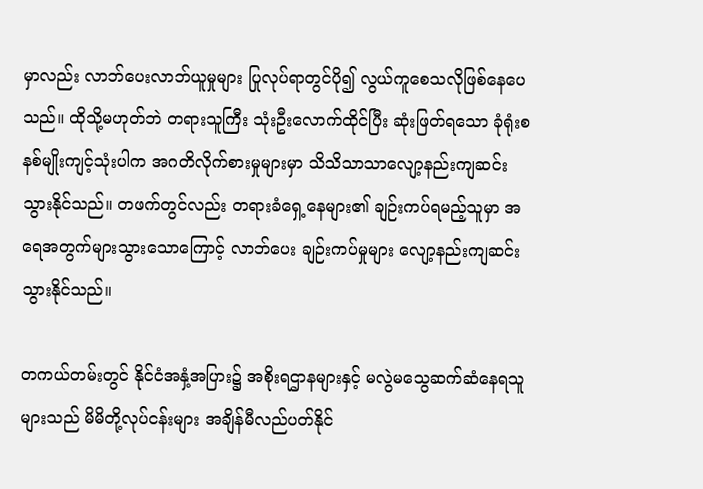မှာလည်း လာဘ်ပေးလာဘ်ယူမှုများ ပြုလုပ်ရာတွင်ပို၍ လွယ်ကူစေသလိုဖြစ်နေပေသည်။ ထိုသို့မဟုတ်ဘဲ တရားသူကြီး သုံးဦးလောက်ထိုင်ပြီး ဆုံးဖြတ်ရသော ခုံရုံးစနစ်မျိုးကျင့်သုံးပါက အဂတိလိုက်စားမှုများမှာ သိသိသာသာလျော့နည်းကျဆင်း သွားနိုင်သည်။ တဖက်တွင်လည်း တရားခံရှေ့နေများ၏ ချဉ်းကပ်ရမည့်သူမှာ အရေအတွက်များသွားသောကြောင့် လာဘ်ပေး ချဉ်းကပ်မှုများ လျော့နည်းကျဆင်းသွားနိုင်သည်။

တကယ်တမ်းတွင် နိုင်ငံအနှံ့အပြား၌ အစိုးရဌာနများနှင့် မလွဲမသွေဆက်ဆံနေရသူများသည် မိမိတို့လုပ်ငန်းများ အချိန်မီလည်ပတ်နိုင်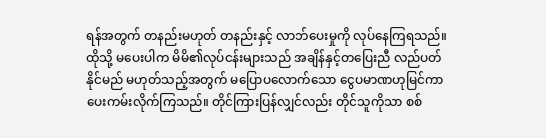ရန်အတွက် တနည်းမဟုတ် တနည်းနှင့် လာဘ်ပေးမှုကို လုပ်နေကြရသည်။ ထိုသို့ မပေးပါက မိမိ၏လုပ်ငန်းများသည် အချိန်နှင့်တပြေးညီ လည်ပတ်နိုင်မည် မဟုတ်သည့်အတွက် မပြောပလောက်သော ငွေပမာဏဟုမြင်ကာ ပေးကမ်းလိုက်ကြသည်။ တိုင်ကြားပြန်လျှင်လည်း တိုင်သူကိုသာ စစ်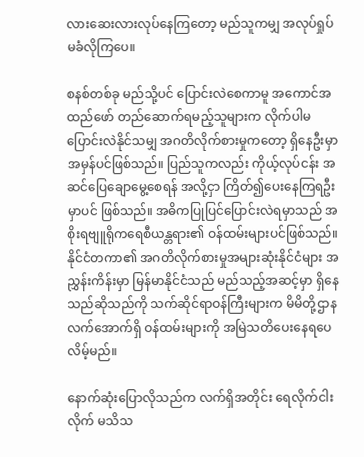လားဆေးလားလုပ်နေကြတော့ မည်သူကမျှ အလုပ်ရှုပ်မခံလိုကြပေ။

စနစ်တစ်ခု မည်သို့ပင် ပြောင်းလဲစေကာမူ အကောင်အထည်ဖော် တည်ဆောက်ရမည့်သူများက လိုက်ပါမပြောင်းလဲနိုင်သမျှ အဂတိလိုက်စားမှုကတော့ ရှိနေဦးမှာ အမှန်ပင်ဖြစ်သည်။ ပြည်သူကလည်း ကိုယ့်လုပ်ငန်း အဆင်ပြေချောမွေ့စေရန် အလို့ငှာ ကြိတ်၍ပေးနေကြရဦးမှာပင် ဖြစ်သည်။ အဓိကပြုပြင်ပြောင်းလဲရမှာသည် အစိုးရဗျူရိုကရေစီယန္တရား၏ ဝန်ထမ်းများပင်ဖြစ်သည်။ နိုင်ငံတကာ၏ အဂတိလိုက်စားမှုအများဆုံးနိုင်ငံများ အညွှန်းကိန်းမှာ မြန်မာနိုင်ငံသည် မည်သည့်အဆင့်မှာ ရှိနေသည်ဆိုသည်ကို သက်ဆိုင်ရာဝန်ကြီးများက မိမိတို့ဌာနလက်အောက်ရှိ ဝန်ထမ်းများကို အမြဲသတိပေးနေရပေလိမ့်မည်။

နောက်ဆုံးပြောလိုသည်က လက်ရှိအတိုင်း ရေလိုက်ငါးလိုက် မသိသ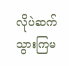လိုပဲဆက်သွားကြမ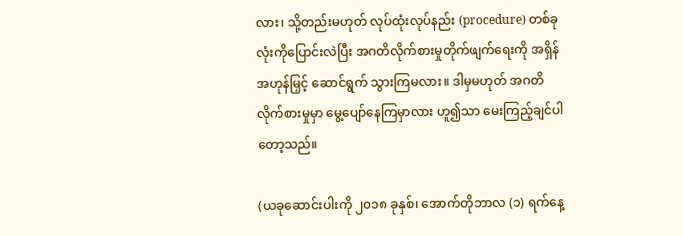လား၊ သို့တည်းမဟုတ် လုပ်ထုံးလုပ်နည်း (procedure) တစ်ခုလုံးကိုပြောင်းလဲပြီး အဂတိလိုက်စားမှုတိုက်ဖျက်ရေးကို အရှိန်အဟုန်မြှင့် ဆောင်ရွက် သွားကြမလား။ ဒါမှမဟုတ် အဂတိလိုက်စားမှုမှာ မွေ့ပျော်နေကြမှာလား ဟူ၍သာ မေးကြည့်ချင်ပါတော့သည်။

(ယခုဆောင်းပါးကို ၂၀၁၈ ခုနှစ်၊ အောက်တိုဘာလ (၁) ရက်နေ့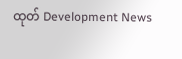ထုတ် Development News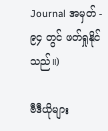Journal အမှတ် - ၉၄ တွင် ဖတ်ရှုနိုင်သည်။)

ဗီဒီယိုများ